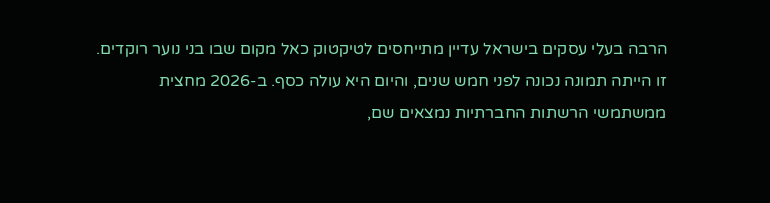הרבה בעלי עסקים בישראל עדיין מתייחסים לטיקטוק כאל מקום שבו בני נוער רוקדים. זו הייתה תמונה נכונה לפני חמש שנים, והיום היא עולה כסף. ב-2026 מחצית ממשתמשי הרשתות החברתיות נמצאים שם,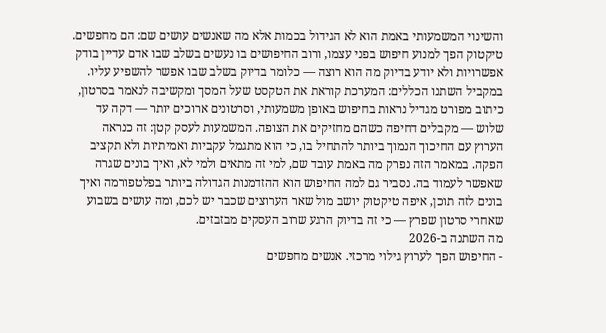והשינוי המשמעותי באמת הוא לא הגידול בכמות אלא מה שאנשים עושים שם: הם מחפשים. טיקטוק הפך למנוע חיפוש בפני עצמו, ורוב החיפושים בו נעשים בשלב שבו אדם עדיין בודק אפשרויות ולא יודע בדיוק מה הוא רוצה — כלומר בדיוק בשלב שבו אפשר להשפיע עליו. במקביל השתנו הכללים: המערכת קוראת את הטקסט שעל המסך ומקשיבה לנאמר בסרטון, כיתוב מפורט מגדיל נראות בחיפוש באופן משמעותי, וסרטונים ארוכים יותר — דקה עד שלוש — מקבלים דחיפה כשהם מחזיקים את הצופה. המשמעות לעסק קטן: זה כנראה הערוץ עם החיכוך הנמוך ביותר להתחיל בו, כי הוא מתגמל עקביות ואמיתיות ולא תקציב הפקה. במאמר הזה נפרק מה באמת עובד שם, למי זה מתאים ולמי לא, ואיך בונים שגרה שאפשר לעמוד בה. נסביר גם למה החיפוש הוא ההזדמנות הגדולה ביותר בפלטפורמה ואיך בונים לזה תוכן, איפה טיקטוק יושב מול שאר הערוצים שכבר יש לכם, ומה עושים בשבוע שאחרי סרטון שפרץ — כי זה בדיוק הרגע שרוב העסקים מבזבזים.
מה השתנה ב-2026
- החיפוש הפך לערוץ גילוי מרכזי. אנשים מחפשים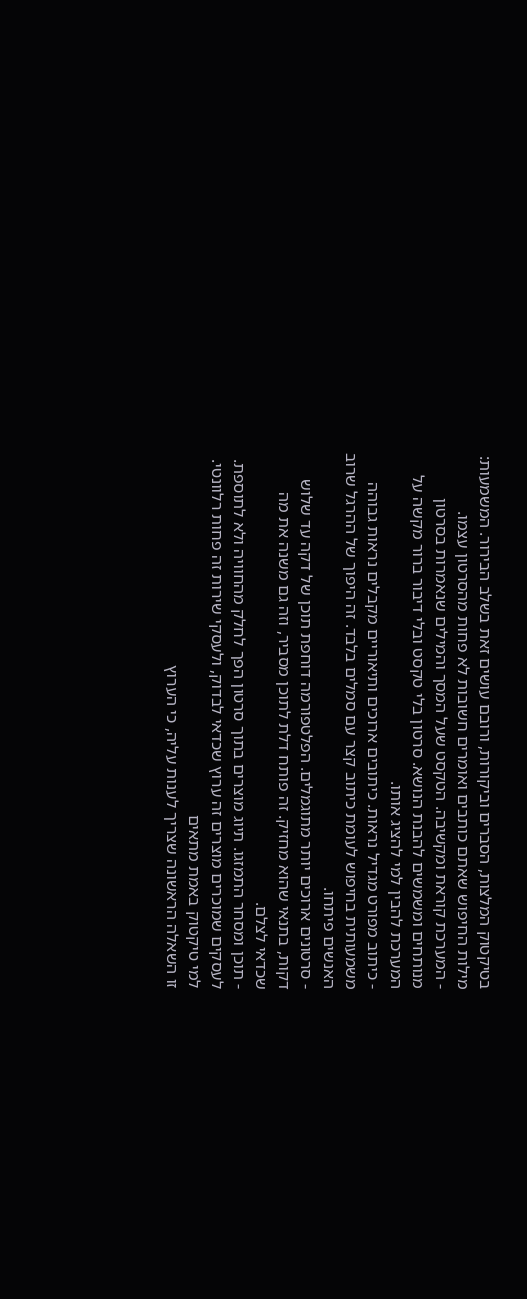בטיקטוק המלצות, הסברים וביקורות, ורובם עושים זאת בשלב הבירור. המשמעות: מילות החיפוש שאתם כותבים ואומרים חשובות לא פחות מהסרטון עצמו.
- המערכת קוראת ומקשיבה. הטקסט שעל המסך והמילים שנאמרות בסרטון מנותחים ומשמשים להבנת הנושא. סרטון בלי טקסט ובלי דיבור ברור מקשה על המערכת להבין למי להציג אותו.
- כיתוב מפורט מגדיל נראות. כיתובים ארוכים ותיאוריים מקבלים נראות גבוהה משמעותית בחיפוש לעומת כיתוב קצר עם סמלים בלבד. זה היפוך של ההרגל שרוב האנשים פיתחו.
- סרטונים ארוכים יותר מתוגמלים. הפלטפורמה דוחפת תוכן של דקה עד שלוש דקות, בתנאי שהוא מחזיק. זה פותח דלת לתוכן מסביר, וזה גם משנה את מה שכדאי לצלם.
- תוכן ומסחר התמזגו. תיוג מוצרים בתוך סרטון הפך לחלק מהחוויה ולא לתוספת. לעסקים שמוכרים מוצרים זה ערוץ שכדאי לבדוק, ולעסקי שירות זה פחות רלוונטי.
למי טיקטוק באמת מתאים
זו השאלה הראשונה שצריך לענות עליה, כי הערוץ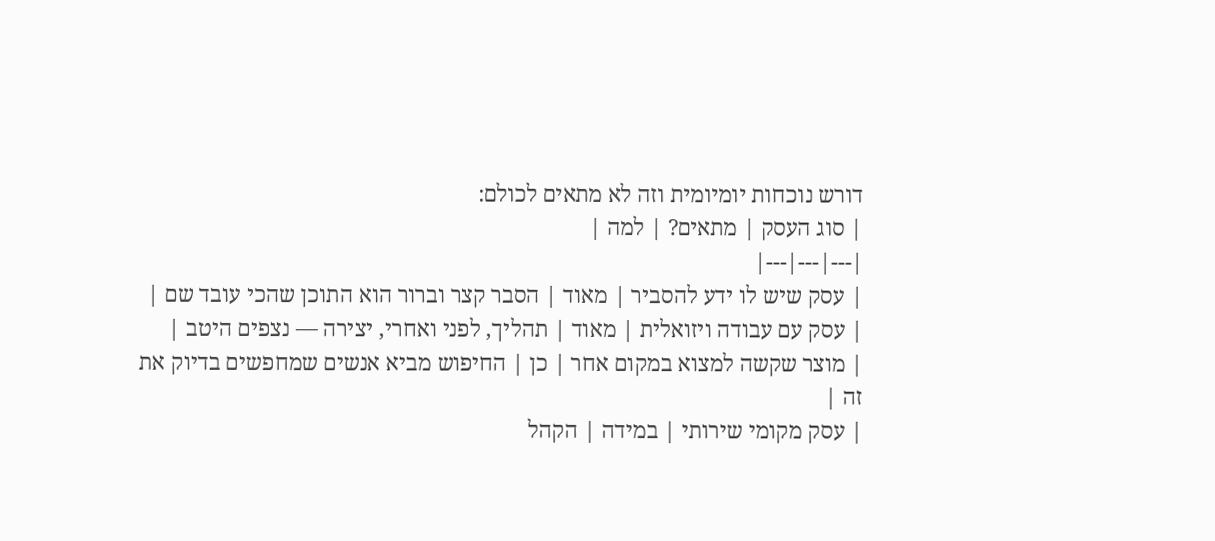דורש נוכחות יומיומית וזה לא מתאים לכולם:
| סוג העסק | מתאים? | למה |
|---|---|---|
| עסק שיש לו ידע להסביר | מאוד | הסבר קצר וברור הוא התוכן שהכי עובד שם |
| עסק עם עבודה ויזואלית | מאוד | תהליך, לפני ואחרי, יצירה — נצפים היטב |
| מוצר שקשה למצוא במקום אחר | כן | החיפוש מביא אנשים שמחפשים בדיוק את זה |
| עסק מקומי שירותי | במידה | הקהל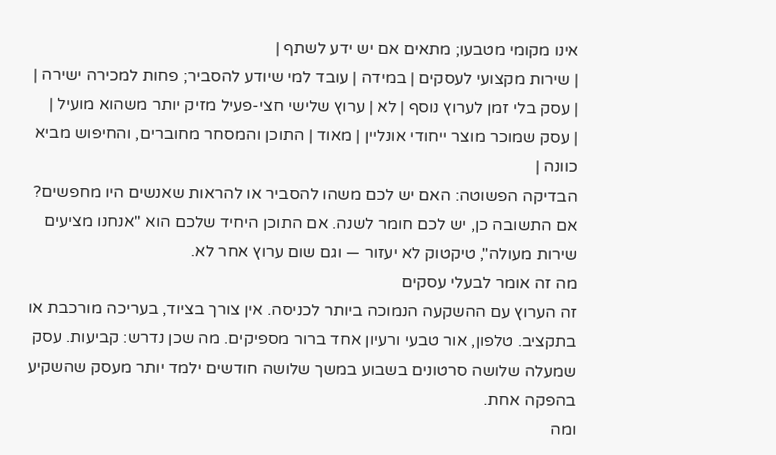אינו מקומי מטבעו; מתאים אם יש ידע לשתף |
| שירות מקצועי לעסקים | במידה | עובד למי שיודע להסביר; פחות למכירה ישירה |
| עסק בלי זמן לערוץ נוסף | לא | ערוץ שלישי חצי-פעיל מזיק יותר משהוא מועיל |
| עסק שמוכר מוצר ייחודי אונליין | מאוד | התוכן והמסחר מחוברים, והחיפוש מביא כוונה |
הבדיקה הפשוטה: האם יש לכם משהו להסביר או להראות שאנשים היו מחפשים? אם התשובה כן, יש לכם חומר לשנה. אם התוכן היחיד שלכם הוא "אנחנו מציעים שירות מעולה", טיקטוק לא יעזור — וגם שום ערוץ אחר לא.
מה זה אומר לבעלי עסקים
זה הערוץ עם ההשקעה הנמוכה ביותר לכניסה. אין צורך בציוד, בעריכה מורכבת או בתקציב. טלפון, אור טבעי ורעיון אחד ברור מספיקים. מה שכן נדרש: קביעות. עסק שמעלה שלושה סרטונים בשבוע במשך שלושה חודשים ילמד יותר מעסק שהשקיע בהפקה אחת.
ומה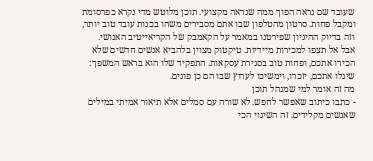שעובד שם נראה הפוך ממה שנראה מקצועי. תוכן מלוטש מדי נקרא כפרסומת ומקבל פחות. סרטון מהטלפון שבו אתם מסבירים משהו בכנות עובד טוב יותר, וזה בדיוק ההיגיון שפירטנו במאמר על הקאמבק של הקריאייטיב האנושי.
אבל אל תצפו למכירות מיידיות. טיקטוק מצוין בלהביא אנשים חדשים שלא הכירו אתכם, ופחות טוב בסגירת עסקאות. התפקיד שלו הוא בראש המשפך: שיגלו אתכם, יזכרו, וימשיכו לערוץ שבו הם כן פונים.
מה זה אומר למי שמנהל תוכן
- כתבו כיתוב שאפשר לחפש. לא שורה עם סמלים אלא תיאור אמיתי במילים שאנשים מקלידים. זה השינוי הכי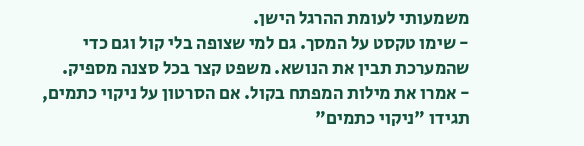משמעותי לעומת ההרגל הישן.
- שימו טקסט על המסך. גם למי שצופה בלי קול וגם כדי שהמערכת תבין את הנושא. משפט קצר בכל סצנה מספיק.
- אמרו את מילות המפתח בקול. אם הסרטון על ניקוי כתמים, תגידו "ניקוי כתמים"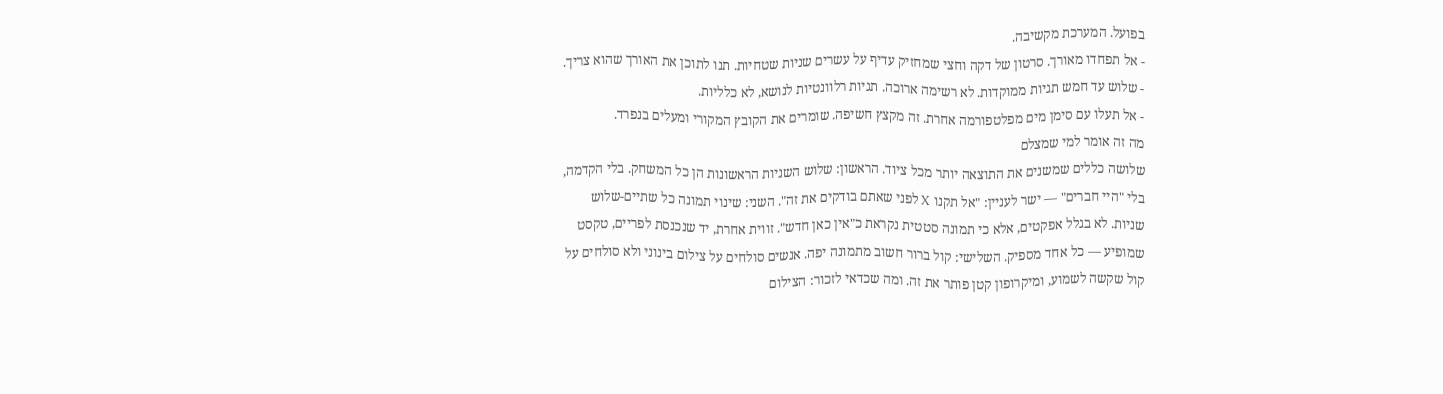בפועל. המערכת מקשיבה.
- אל תפחדו מאורך. סרטון של דקה וחצי שמחזיק עדיף על עשרים שניות שטחיות. תנו לתוכן את האורך שהוא צריך.
- שלוש עד חמש תגיות ממוקדות. לא רשימה ארוכה. תגיות רלוונטיות לנושא, לא כלליות.
- אל תעלו עם סימן מים מפלטפורמה אחרת. זה מקצץ חשיפה. שומרים את הקובץ המקורי ומעלים בנפרד.
מה זה אומר למי שמצלם
שלושה כללים שמשנים את התוצאה יותר מכל ציוד. הראשון: שלוש השניות הראשונות הן כל המשחק. בלי הקדמה, בלי "היי חברים" — ישר לעניין: "אל תקנו X לפני שאתם בודקים את זה". השני: שינוי תמונה כל שתיים-שלוש שניות. לא בגלל אפקטים, אלא כי תמונה סטטית נקראת כ"אין כאן חדש". זווית אחרת, יד שנכנסת לפריים, טקסט שמופיע — כל אחד מספיק. השלישי: קול ברור חשוב מתמונה יפה. אנשים סולחים על צילום בינוני ולא סולחים על קול שקשה לשמוע, ומיקרופון קטן פותר את זה. ומה שכדאי לזכור: הצילום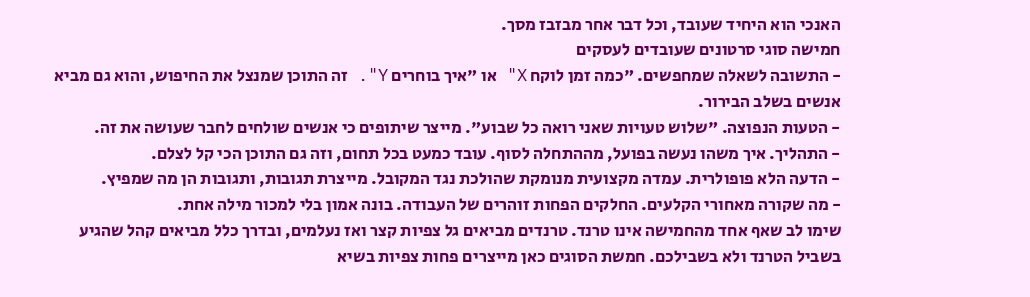האנכי הוא היחיד שעובד, וכל דבר אחר מבזבז מסך.
חמישה סוגי סרטונים שעובדים לעסקים
- התשובה לשאלה שמחפשים. "כמה זמן לוקח X" או "איך בוחרים Y". זה התוכן שמנצל את החיפוש, והוא גם מביא אנשים בשלב הבירור.
- הטעות הנפוצה. "שלוש טעויות שאני רואה כל שבוע". מייצר שיתופים כי אנשים שולחים לחבר שעושה את זה.
- התהליך. איך משהו נעשה בפועל, מההתחלה לסוף. עובד כמעט בכל תחום, וזה גם התוכן הכי קל לצלם.
- הדעה הלא פופולרית. עמדה מקצועית מנומקת שהולכת נגד המקובל. מייצרת תגובות, ותגובות הן מה שמפיץ.
- מה שקורה מאחורי הקלעים. החלקים הפחות זוהרים של העבודה. בונה אמון בלי למכור מילה אחת.
שימו לב שאף אחד מהחמישה אינו טרנד. טרנדים מביאים גל צפיות קצר ואז נעלמים, ובדרך כלל מביאים קהל שהגיע בשביל הטרנד ולא בשבילכם. חמשת הסוגים כאן מייצרים פחות צפיות בשיא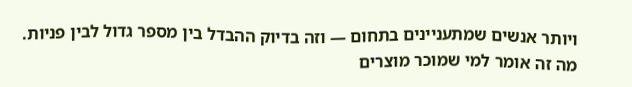ויותר אנשים שמתעניינים בתחום — וזה בדיוק ההבדל בין מספר גדול לבין פניות.
מה זה אומר למי שמוכר מוצרים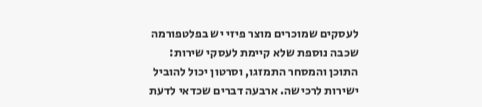לעסקים שמוכרים מוצר פיזי יש בפלטפורמה שכבה נוספת שלא קיימת לעסקי שירות: התוכן והמסחר התמזגו, וסרטון יכול להוביל ישירות לרכישה. ארבעה דברים שכדאי לדעת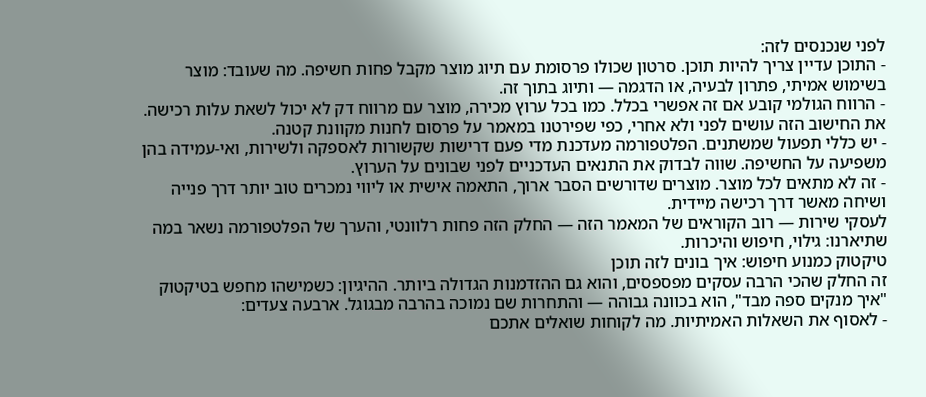לפני שנכנסים לזה:
- התוכן עדיין צריך להיות תוכן. סרטון שכולו פרסומת עם תיוג מוצר מקבל פחות חשיפה. מה שעובד: מוצר בשימוש אמיתי, פתרון לבעיה, או הדגמה — ותיוג בתוך זה.
- הרווח הגולמי קובע אם זה אפשרי בכלל. כמו בכל ערוץ מכירה, מוצר עם מרווח דק לא יכול לשאת עלות רכישה. את החישוב הזה עושים לפני ולא אחרי, כפי שפירטנו במאמר על פרסום לחנות מקוונת קטנה.
- יש כללי תפעול שמשתנים. הפלטפורמה מעדכנת מדי פעם דרישות שקשורות לאספקה ולשירות, ואי-עמידה בהן משפיעה על החשיפה. שווה לבדוק את התנאים העדכניים לפני שבונים על הערוץ.
- זה לא מתאים לכל מוצר. מוצרים שדורשים הסבר ארוך, התאמה אישית או ליווי נמכרים טוב יותר דרך פנייה ושיחה מאשר דרך רכישה מיידית.
לעסקי שירות — רוב הקוראים של המאמר הזה — החלק הזה פחות רלוונטי, והערך של הפלטפורמה נשאר במה שתיארנו: גילוי, חיפוש והיכרות.
טיקטוק כמנוע חיפוש: איך בונים לזה תוכן
זה החלק שהכי הרבה עסקים מפספסים, והוא גם ההזדמנות הגדולה ביותר. ההיגיון: כשמישהו מחפש בטיקטוק "איך מנקים ספה מבד", הוא בכוונה גבוהה — והתחרות שם נמוכה בהרבה מבגוגל. ארבעה צעדים:
- לאסוף את השאלות האמיתיות. מה לקוחות שואלים אתכם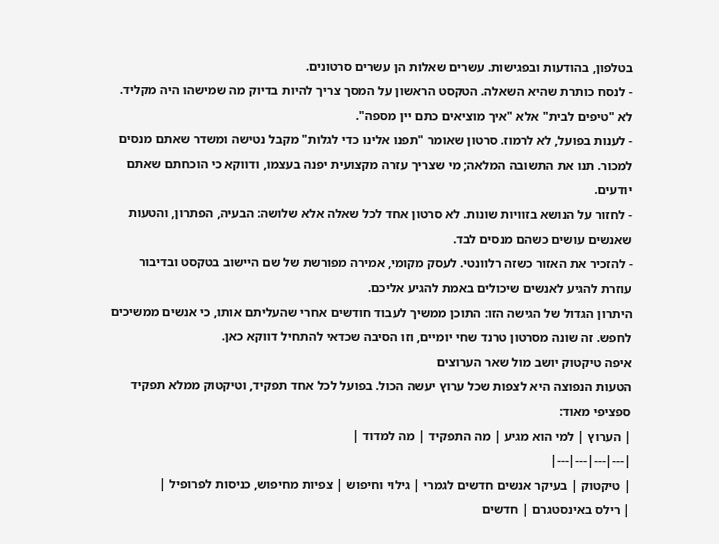בטלפון, בהודעות ובפגישות. עשרים שאלות הן עשרים סרטונים.
- לנסח כותרת שהיא השאלה. הטקסט הראשון על המסך צריך להיות בדיוק מה שמישהו היה מקליד. לא "טיפים לבית" אלא "איך מוציאים כתם יין מספה".
- לענות בפועל, לא לרמוז. סרטון שאומר "תפנו אלינו כדי לגלות" מקבל נטישה ומשדר שאתם מנסים למכור. תנו את התשובה המלאה; מי שצריך עזרה מקצועית יפנה בעצמו, ודווקא כי הוכחתם שאתם יודעים.
- לחזור על הנושא בזוויות שונות. לא סרטון אחד לכל שאלה אלא שלושה: הבעיה, הפתרון, והטעות שאנשים עושים כשהם מנסים לבד.
- להזכיר את האזור כשזה רלוונטי. לעסק מקומי, אמירה מפורשת של שם היישוב בטקסט ובדיבור עוזרת להגיע לאנשים שיכולים באמת להגיע אליכם.
היתרון הגדול של הגישה הזו: התוכן ממשיך לעבוד חודשים אחרי שהעליתם אותו, כי אנשים ממשיכים לחפש. זה שונה מסרטון טרנד שחי יומיים, וזו הסיבה שכדאי להתחיל דווקא כאן.
איפה טיקטוק יושב מול שאר הערוצים
הטעות הנפוצה היא לצפות שכל ערוץ יעשה הכול. בפועל לכל אחד תפקיד, וטיקטוק ממלא תפקיד ספציפי מאוד:
| הערוץ | למי הוא מגיע | מה התפקיד | מה למדוד |
|---|---|---|---|
| טיקטוק | בעיקר אנשים חדשים לגמרי | גילוי וחיפוש | צפיות מחיפוש, כניסות לפרופיל |
| רילס באינסטגרם | חדשים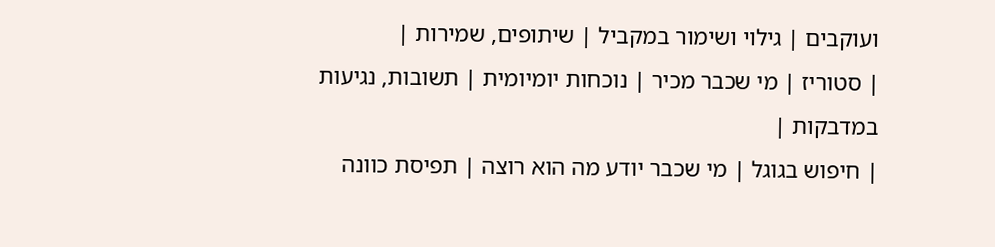ועוקבים | גילוי ושימור במקביל | שיתופים, שמירות |
| סטוריז | מי שכבר מכיר | נוכחות יומיומית | תשובות, נגיעות במדבקות |
| חיפוש בגוגל | מי שכבר יודע מה הוא רוצה | תפיסת כוונה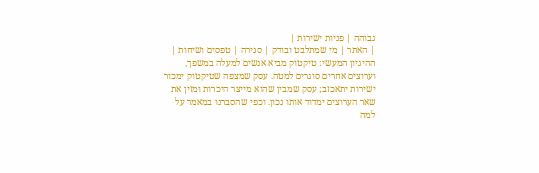גבוהה | פניות ישירות |
| האתר | מי שמתלבט ובודק | סגירה | טפסים ושיחות |
ההיגיון המעשי: טיקטוק מביא אנשים למעלה במשפך, וערוצים אחרים סוגרים למטה. עסק שמצפה שטיקטוק ימכור ישירות יתאכזב; עסק שמבין שהוא מייצר היכרות ומזין את שאר הערוצים ימדוד אותו נכון. וכפי שהסברנו במאמר על למה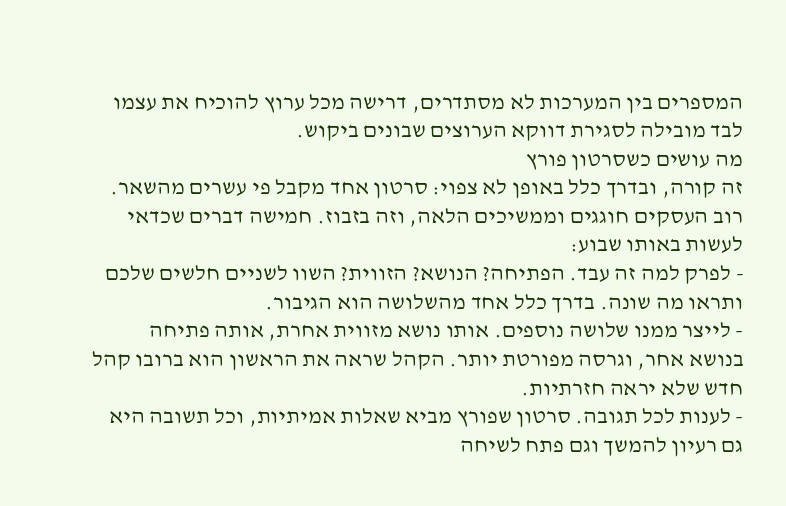המספרים בין המערכות לא מסתדרים, דרישה מכל ערוץ להוכיח את עצמו לבד מובילה לסגירת דווקא הערוצים שבונים ביקוש.
מה עושים כשסרטון פורץ
זה קורה, ובדרך כלל באופן לא צפוי: סרטון אחד מקבל פי עשרים מהשאר. רוב העסקים חוגגים וממשיכים הלאה, וזה בזבוז. חמישה דברים שכדאי לעשות באותו שבוע:
- לפרק למה זה עבד. הפתיחה? הנושא? הזווית? השוו לשניים חלשים שלכם ותראו מה שונה. בדרך כלל אחד מהשלושה הוא הגיבור.
- לייצר ממנו שלושה נוספים. אותו נושא מזווית אחרת, אותה פתיחה בנושא אחר, וגרסה מפורטת יותר. הקהל שראה את הראשון הוא ברובו קהל חדש שלא יראה חזרתיות.
- לענות לכל תגובה. סרטון שפורץ מביא שאלות אמיתיות, וכל תשובה היא גם רעיון להמשך וגם פתח לשיחה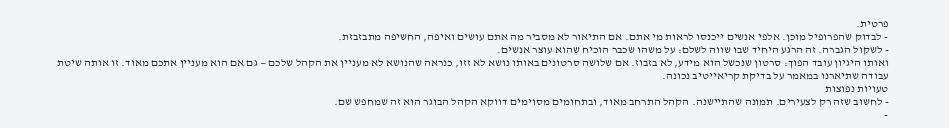פרטית.
- לבדוק שהפרופיל מוכן. אלפי אנשים ייכנסו לראות מי אתם. אם התיאור לא מסביר מה אתם עושים ואיפה, החשיפה מתבזבזת.
- לשקול הגברה. זה הרגע היחיד שבו שווה לשלם: על משהו שכבר הוכיח שהוא עוצר אנשים.
ואותו היגיון עובד הפוך: סרטון שנכשל הוא מידע, לא בזבוז. אם שלושה סרטונים באותו נושא לא זזו, כנראה שהנושא לא מעניין את הקהל שלכם — גם אם הוא מעניין אתכם מאוד. זו אותה שיטת עבודה שתיארנו במאמר על בדיקת קריאייטיב נכונה.
טעויות נפוצות
- לחשוב שזה רק לצעירים. תמונה שהתיישנה. הקהל התרחב מאוד, ובתחומים מסוימים דווקא הקהל הבוגר הוא זה שמחפש שם.
-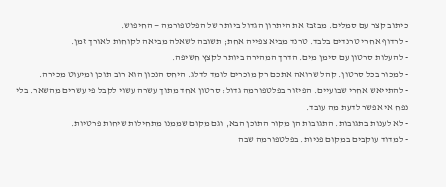כיתוב קצר עם סמלים. מבזבז את היתרון הגדול ביותר של הפלטפורמה — החיפוש.
- לרדוף אחרי טרנדים בלבד. טרנד מביא צפייה אחת; תשובה לשאלה מביאה לקוחות לאורך זמן.
- להעלות סרטון עם סימן מים. הדרך המהירה ביותר לקצץ חשיפה.
- למכור בכל סרטון. קהל שרואה אתכם רק מוכרים לומד לדלג. היחס הנכון הוא רוב תוכן ומיעוט מכירה.
- להתייאש אחרי שבועיים. הפיזור בפלטפורמה גדול: סרטון אחד מתוך עשרה עשוי לקבל פי עשרים מהשאר. בלי נפח אי אפשר לדעת מה עובד.
- לא לענות בתגובות. התגובות הן מקור התוכן הבא, וגם מקום שממנו מתחילות שיחות פרטיות.
- למדוד עוקבים במקום פניות. בפלטפורמה שבה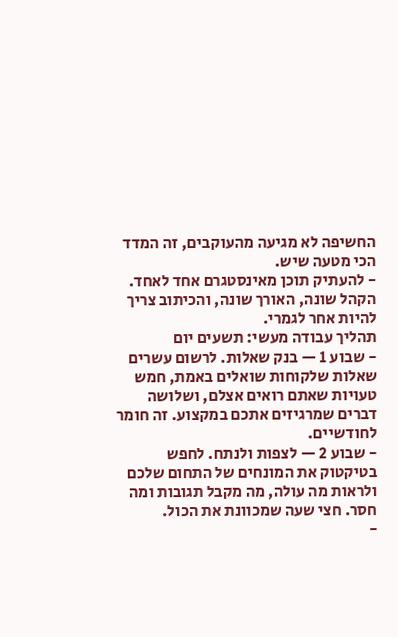החשיפה לא מגיעה מהעוקבים, זה המדד הכי מטעה שיש.
- להעתיק תוכן מאינסטגרם אחד לאחד. הקהל שונה, האורך שונה, והכיתוב צריך להיות אחר לגמרי.
תהליך עבודה מעשי: תשעים יום
- שבוע 1 — בנק שאלות. לרשום עשרים שאלות שלקוחות שואלים באמת, חמש טעויות שאתם רואים אצלם, ושלושה דברים שמרגיזים אתכם במקצוע. זה חומר לחודשיים.
- שבוע 2 — לצפות ולנתח. לחפש בטיקטוק את המונחים של התחום שלכם ולראות מה עולה, מה מקבל תגובות ומה חסר. חצי שעה שמכוונת את הכול.
-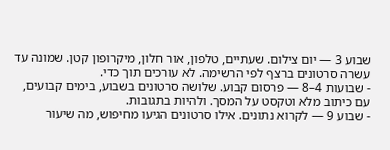שבוע 3 — יום צילום. שעתיים, טלפון, אור חלון, מיקרופון קטן. שמונה עד עשרה סרטונים ברצף לפי הרשימה. לא עורכים תוך כדי.
- שבועות 4–8 — פרסום קבוע. שלושה סרטונים בשבוע, בימים קבועים, עם כיתוב מלא וטקסט על המסך. ולהיות בתגובות.
- שבוע 9 — לקרוא נתונים. אילו סרטונים הגיעו מחיפוש, מה שיעור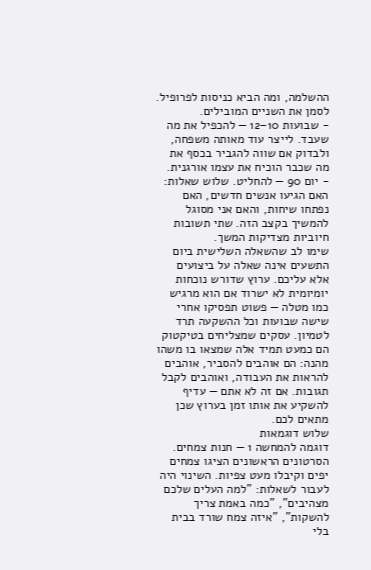ההשלמה, ומה הביא כניסות לפרופיל. לסמן את השניים המובילים.
- שבועות 10–12 — להכפיל את מה שעבד. לייצר עוד מאותה משפחה, ולבדוק אם שווה להגביר בכסף את מה שכבר הוכיח את עצמו אורגנית.
- יום 90 — להחליט. שלוש שאלות: האם הגיעו אנשים חדשים, האם נפתחו שיחות, והאם אני מסוגל להמשיך בקצב הזה. שתי תשובות חיוביות מצדיקות המשך.
שימו לב שהשאלה השלישית ביום התשעים אינה שאלה על ביצועים אלא עליכם. ערוץ שדורש נוכחות יומיומית לא ישרוד אם הוא מרגיש כמו מטלה — פשוט תפסיקו אחרי שישה שבועות וכל ההשקעה תרד לטמיון. עסקים שמצליחים בטיקטוק הם כמעט תמיד אלה שמצאו בו משהו מהנה: הם אוהבים להסביר, אוהבים להראות את העבודה, ואוהבים לקבל תגובות. אם זה לא אתם — עדיף להשקיע את אותו זמן בערוץ שכן מתאים לכם.
שלוש דוגמאות
דוגמה להמחשה 1 — חנות צמחים. הסרטונים הראשונים הציגו צמחים יפים וקיבלו מעט צפיות. השינוי היה לעבור לשאלות: "למה העלים שלכם מצהיבים", "כמה באמת צריך להשקות", "איזה צמח שורד בבית בלי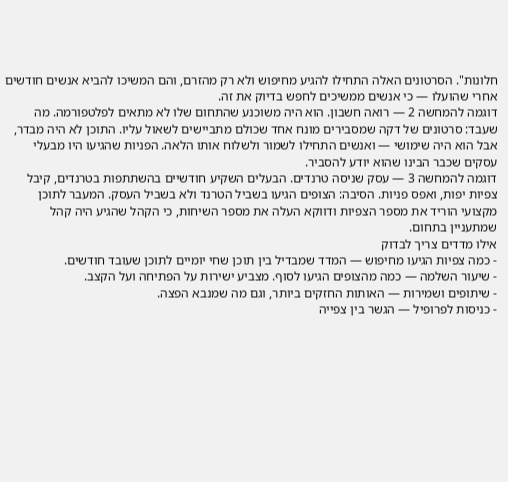חלונות". הסרטונים האלה התחילו להגיע מחיפוש ולא רק מהזרם, והם המשיכו להביא אנשים חודשים אחרי שהועלו — כי אנשים ממשיכים לחפש בדיוק את זה.
דוגמה להמחשה 2 — רואה חשבון. הוא היה משוכנע שהתחום שלו לא מתאים לפלטפורמה. מה שעבד: סרטונים של דקה שמסבירים מונח אחד שכולם מתביישים לשאול עליו. התוכן לא היה מבדר, אבל הוא היה שימושי — ואנשים התחילו לשמור ולשלוח אותו הלאה. הפניות שהגיעו היו מבעלי עסקים שכבר הבינו שהוא יודע להסביר.
דוגמה להמחשה 3 — עסק שניסה טרנדים. הבעלים השקיע חודשיים בהשתתפות בטרנדים, קיבל צפיות יפות, ואפס פניות. הסיבה: הצופים הגיעו בשביל הטרנד ולא בשביל העסק. המעבר לתוכן מקצועי הוריד את מספר הצפיות ודווקא העלה את מספר השיחות, כי הקהל שהגיע היה קהל שמתעניין בתחום.
אילו מדדים צריך לבדוק
- כמה צפיות הגיעו מחיפוש — המדד שמבדיל בין תוכן שחי יומיים לתוכן שעובד חודשים.
- שיעור השלמה — כמה מהצופים הגיעו לסוף. מצביע ישירות על הפתיחה ועל הקצב.
- שיתופים ושמירות — האותות החזקים ביותר, וגם מה שמנבא הפצה.
- כניסות לפרופיל — הגשר בין צפייה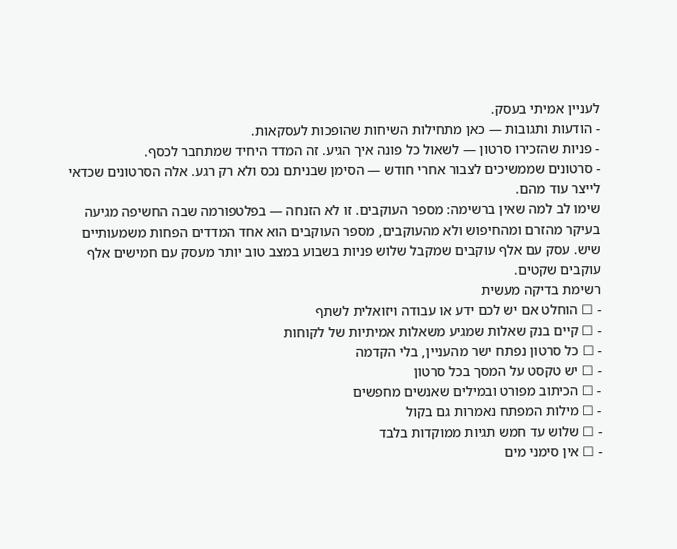לעניין אמיתי בעסק.
- הודעות ותגובות — כאן מתחילות השיחות שהופכות לעסקאות.
- פניות שהזכירו סרטון — לשאול כל פונה איך הגיע. זה המדד היחיד שמתחבר לכסף.
- סרטונים שממשיכים לצבור אחרי חודש — הסימן שבניתם נכס ולא רק רגע. אלה הסרטונים שכדאי לייצר עוד מהם.
שימו לב למה שאין ברשימה: מספר העוקבים. זו לא הזנחה — בפלטפורמה שבה החשיפה מגיעה בעיקר מהזרם ומהחיפוש ולא מהעוקבים, מספר העוקבים הוא אחד המדדים הפחות משמעותיים שיש. עסק עם אלף עוקבים שמקבל שלוש פניות בשבוע במצב טוב יותר מעסק עם חמישים אלף עוקבים שקטים.
רשימת בדיקה מעשית
- ☐ הוחלט אם יש לכם ידע או עבודה ויזואלית לשתף
- ☐ קיים בנק שאלות שמגיע משאלות אמיתיות של לקוחות
- ☐ כל סרטון נפתח ישר מהעניין, בלי הקדמה
- ☐ יש טקסט על המסך בכל סרטון
- ☐ הכיתוב מפורט ובמילים שאנשים מחפשים
- ☐ מילות המפתח נאמרות גם בקול
- ☐ שלוש עד חמש תגיות ממוקדות בלבד
- ☐ אין סימני מים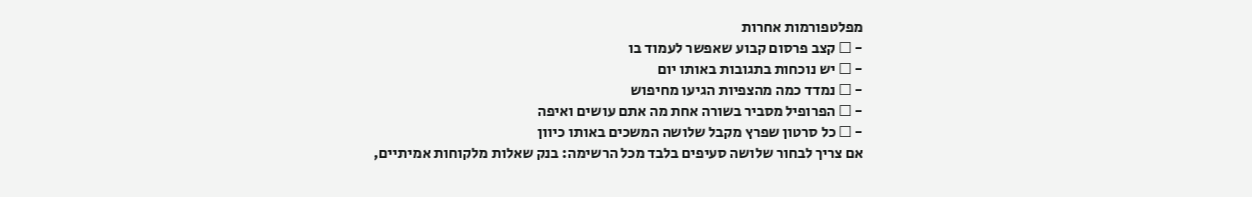מפלטפורמות אחרות
- ☐ קצב פרסום קבוע שאפשר לעמוד בו
- ☐ יש נוכחות בתגובות באותו יום
- ☐ נמדד כמה מהצפיות הגיעו מחיפוש
- ☐ הפרופיל מסביר בשורה אחת מה אתם עושים ואיפה
- ☐ כל סרטון שפרץ מקבל שלושה המשכים באותו כיוון
אם צריך לבחור שלושה סעיפים בלבד מכל הרשימה: בנק שאלות מלקוחות אמיתיים,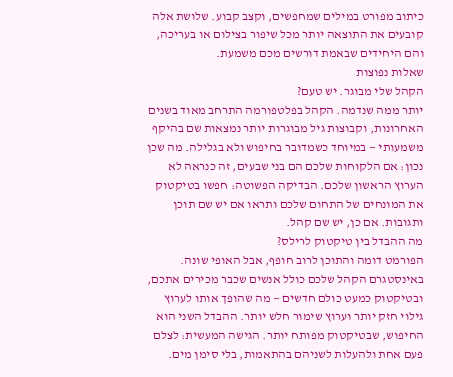כיתוב מפורט במילים שמחפשים, וקצב קבוע. שלושת אלה קובעים את התוצאה יותר מכל שיפור בצילום או בעריכה, והם היחידים שבאמת דורשים מכם משמעת.
שאלות נפוצות
הקהל שלי מבוגר. יש טעם?
יותר ממה שנדמה. הקהל בפלטפורמה התרחב מאוד בשנים האחרונות, וקבוצות גיל מבוגרות יותר נמצאות שם בהיקף משמעותי — במיוחד כשמדובר בחיפוש ולא בגלילה. מה שכן נכון: אם הלקוחות שלכם הם בני שבעים, זה כנראה לא הערוץ הראשון שלכם. הבדיקה הפשוטה: חפשו בטיקטוק את המונחים של התחום שלכם ותראו אם יש שם תוכן ותגובות. אם כן, יש שם קהל.
מה ההבדל בין טיקטוק לרילס?
הפורמט דומה והתוכן לרוב חופף, אבל האופי שונה. באינסטגרם הקהל שלכם כולל אנשים שכבר מכירים אתכם, ובטיקטוק כמעט כולם חדשים — מה שהופך אותו לערוץ גילוי חזק יותר וערוץ שימור חלש יותר. ההבדל השני הוא החיפוש, שבטיקטוק מפותח יותר. הגישה המעשית: לצלם פעם אחת ולהעלות לשניהם בהתאמות, בלי סימן מים.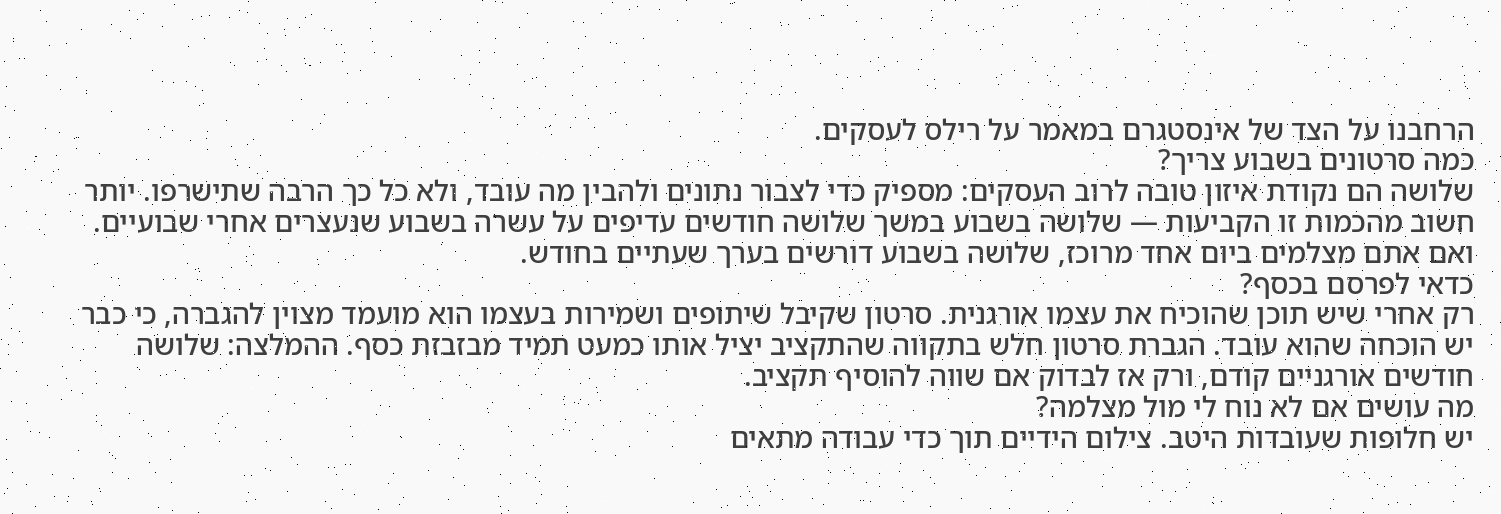הרחבנו על הצד של אינסטגרם במאמר על רילס לעסקים.
כמה סרטונים בשבוע צריך?
שלושה הם נקודת איזון טובה לרוב העסקים: מספיק כדי לצבור נתונים ולהבין מה עובד, ולא כל כך הרבה שתישרפו. יותר חשוב מהכמות זו הקביעות — שלושה בשבוע במשך שלושה חודשים עדיפים על עשרה בשבוע שנעצרים אחרי שבועיים. ואם אתם מצלמים ביום אחד מרוכז, שלושה בשבוע דורשים בערך שעתיים בחודש.
כדאי לפרסם בכסף?
רק אחרי שיש תוכן שהוכיח את עצמו אורגנית. סרטון שקיבל שיתופים ושמירות בעצמו הוא מועמד מצוין להגברה, כי כבר יש הוכחה שהוא עובד. הגברת סרטון חלש בתקווה שהתקציב יציל אותו כמעט תמיד מבזבזת כסף. ההמלצה: שלושה חודשים אורגניים קודם, ורק אז לבדוק אם שווה להוסיף תקציב.
מה עושים אם לא נוח לי מול מצלמה?
יש חלופות שעובדות היטב. צילום הידיים תוך כדי עבודה מתאים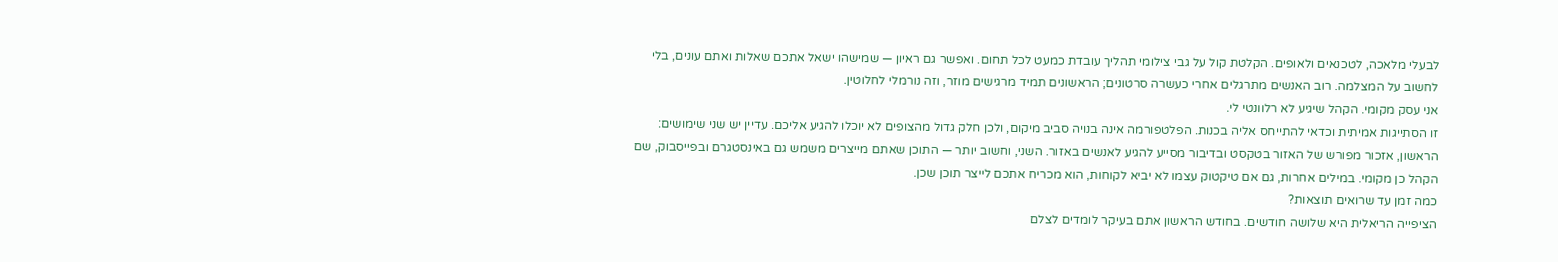לבעלי מלאכה, לטכנאים ולאופים. הקלטת קול על גבי צילומי תהליך עובדת כמעט לכל תחום. ואפשר גם ראיון — שמישהו ישאל אתכם שאלות ואתם עונים, בלי לחשוב על המצלמה. רוב האנשים מתרגלים אחרי כעשרה סרטונים; הראשונים תמיד מרגישים מוזר, וזה נורמלי לחלוטין.
אני עסק מקומי. הקהל שיגיע לא רלוונטי לי.
זו הסתייגות אמיתית וכדאי להתייחס אליה בכנות. הפלטפורמה אינה בנויה סביב מיקום, ולכן חלק גדול מהצופים לא יוכלו להגיע אליכם. עדיין יש שני שימושים: הראשון, אזכור מפורש של האזור בטקסט ובדיבור מסייע להגיע לאנשים באזור. השני, וחשוב יותר — התוכן שאתם מייצרים משמש גם באינסטגרם ובפייסבוק, שם הקהל כן מקומי. במילים אחרות, גם אם טיקטוק עצמו לא יביא לקוחות, הוא מכריח אתכם לייצר תוכן שכן.
כמה זמן עד שרואים תוצאות?
הציפייה הריאלית היא שלושה חודשים. בחודש הראשון אתם בעיקר לומדים לצלם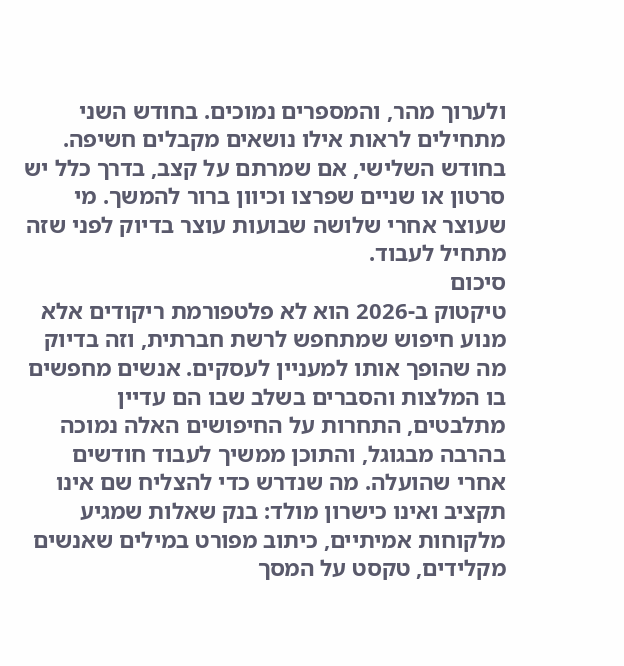ולערוך מהר, והמספרים נמוכים. בחודש השני מתחילים לראות אילו נושאים מקבלים חשיפה. בחודש השלישי, אם שמרתם על קצב, בדרך כלל יש סרטון או שניים שפרצו וכיוון ברור להמשך. מי שעוצר אחרי שלושה שבועות עוצר בדיוק לפני שזה מתחיל לעבוד.
סיכום
טיקטוק ב-2026 הוא לא פלטפורמת ריקודים אלא מנוע חיפוש שמתחפש לרשת חברתית, וזה בדיוק מה שהופך אותו למעניין לעסקים. אנשים מחפשים בו המלצות והסברים בשלב שבו הם עדיין מתלבטים, התחרות על החיפושים האלה נמוכה בהרבה מבגוגל, והתוכן ממשיך לעבוד חודשים אחרי שהועלה. מה שנדרש כדי להצליח שם אינו תקציב ואינו כישרון מולד: בנק שאלות שמגיע מלקוחות אמיתיים, כיתוב מפורט במילים שאנשים מקלידים, טקסט על המסך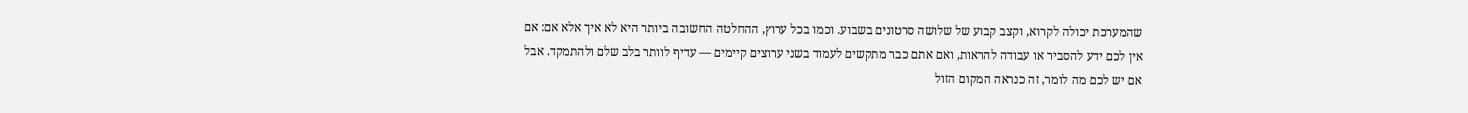שהמערכת יכולה לקרוא, וקצב קבוע של שלושה סרטונים בשבוע. וכמו בכל ערוץ, ההחלטה החשובה ביותר היא לא איך אלא אם: אם אין לכם ידע להסביר או עבודה להראות, ואם אתם כבר מתקשים לעמוד בשני ערוצים קיימים — עדיף לוותר בלב שלם ולהתמקד. אבל אם יש לכם מה לומר, זה כנראה המקום הזול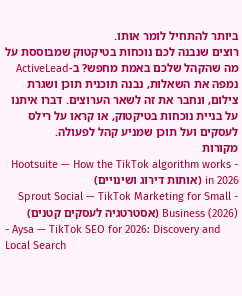ביותר להתחיל לומר אותו.
רוצים שנבנה לכם נוכחות בטיקטוק שמבוססת על מה שהקהל שלכם באמת מחפש? ב-ActiveLead נמפה את השאלות, נבנה תוכנית תוכן ושגרת צילום, ונחבר את זה לשאר הערוצים. דברו איתנו על בניית נוכחות בטיקטוק, או קראו על רילס לעסקים ועל תוכן שמניע קהל לפעולה.
מקורות
- Hootsuite — How the TikTok algorithm works in 2026 (אותות דירוג ושינויים)
- Sprout Social — TikTok Marketing for Small Business (2026) (אסטרטגיה לעסקים קטנים)
- Aysa — TikTok SEO for 2026: Discovery and Local Search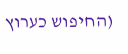(החיפוש כערוץ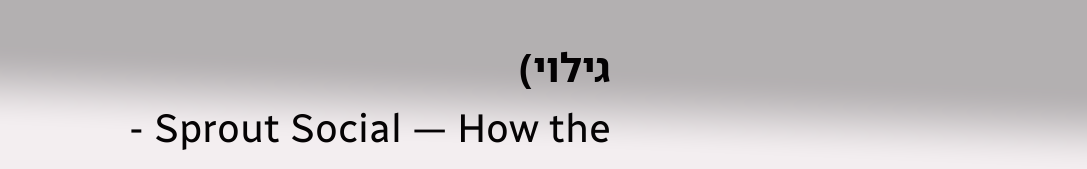גילוי)
- Sprout Social — How the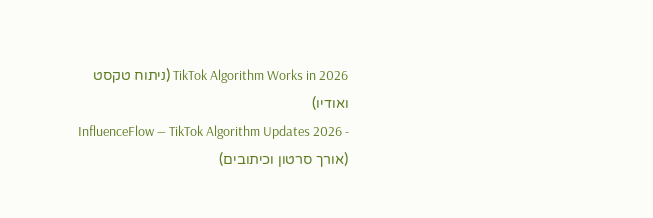TikTok Algorithm Works in 2026 (ניתוח טקסט ואודיו)
- InfluenceFlow — TikTok Algorithm Updates 2026 (אורך סרטון וכיתובים)